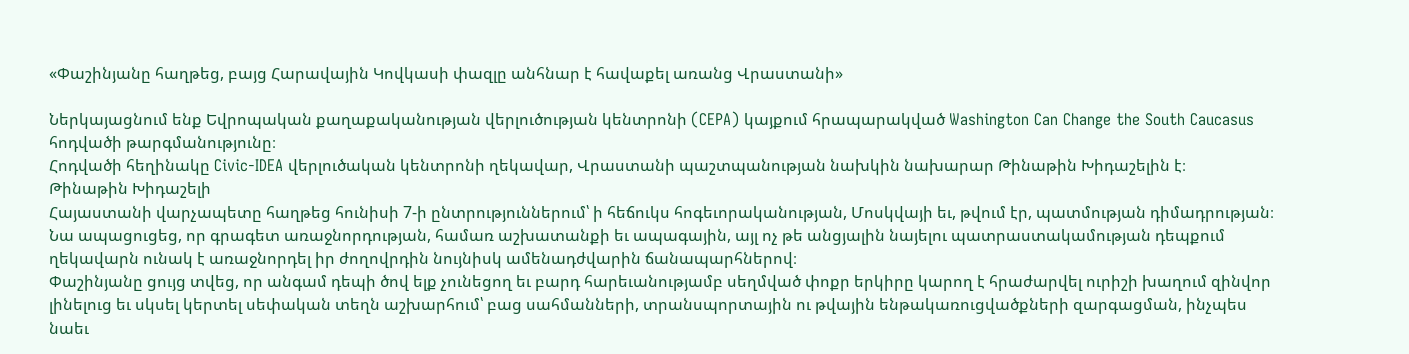«Փաշինյանը հաղթեց, բայց Հարավային Կովկասի փազլը անհնար է հավաքել առանց Վրաստանի»

Ներկայացնում ենք Եվրոպական քաղաքականության վերլուծության կենտրոնի (CEPA) կայքում հրապարակված Washington Can Change the South Caucasus հոդվածի թարգմանությունը։
Հոդվածի հեղինակը Civic-IDEA վերլուծական կենտրոնի ղեկավար, Վրաստանի պաշտպանության նախկին նախարար Թինաթին Խիդաշելին է։
Թինաթին Խիդաշելի
Հայաստանի վարչապետը հաղթեց հունիսի 7-ի ընտրություններում՝ ի հեճուկս հոգեւորականության, Մոսկվայի եւ, թվում էր, պատմության դիմադրության։ Նա ապացուցեց, որ գրագետ առաջնորդության, համառ աշխատանքի եւ ապագային, այլ ոչ թե անցյալին նայելու պատրաստակամության դեպքում ղեկավարն ունակ է առաջնորդել իր ժողովրդին նույնիսկ ամենադժվարին ճանապարհներով։
Փաշինյանը ցույց տվեց, որ անգամ դեպի ծով ելք չունեցող եւ բարդ հարեւանությամբ սեղմված փոքր երկիրը կարող է հրաժարվել ուրիշի խաղում զինվոր լինելուց եւ սկսել կերտել սեփական տեղն աշխարհում՝ բաց սահմանների, տրանսպորտային ու թվային ենթակառուցվածքների զարգացման, ինչպես նաեւ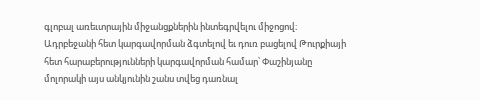գլոբալ առեւտրային միջանցքներին ինտեգրվելու միջոցով։
Ադրբեջանի հետ կարգավորման ձգտելով եւ դուռ բացելով Թուրքիայի հետ հարաբերությունների կարգավորման համար՝ Փաշինյանը մոլորակի այս անկյունին շանս տվեց դառնալ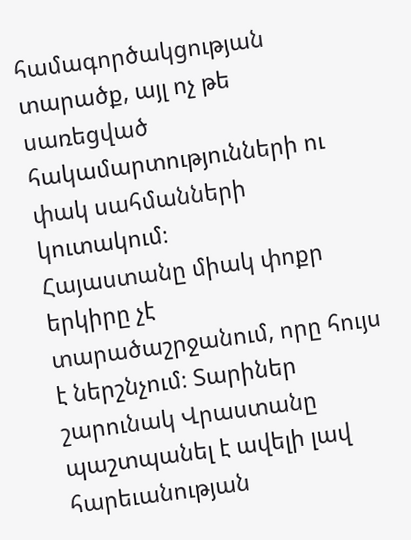համագործակցության տարածք, այլ ոչ թե սառեցված հակամարտությունների ու փակ սահմանների կուտակում։
Հայաստանը միակ փոքր երկիրը չէ տարածաշրջանում, որը հույս է ներշնչում։ Տարիներ շարունակ Վրաստանը պաշտպանել է ավելի լավ հարեւանության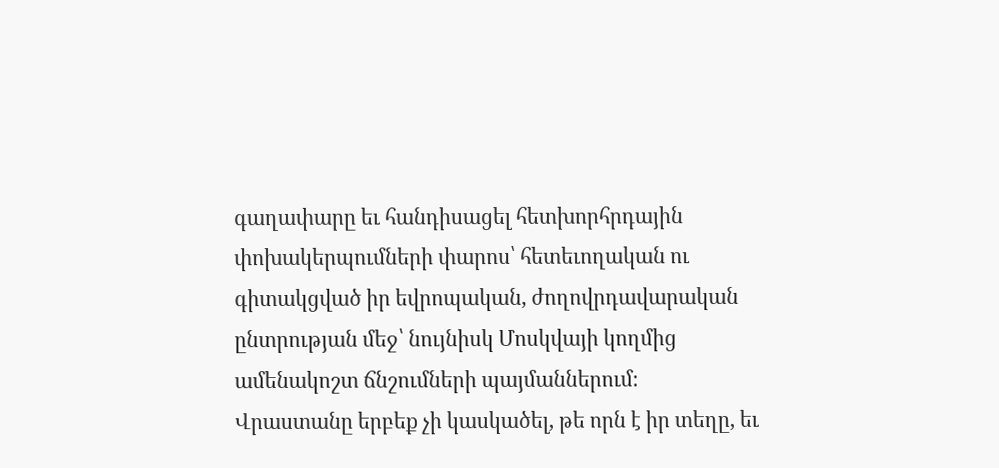գաղափարը եւ հանդիսացել հետխորհրդային փոխակերպումների փարոս՝ հետեւողական ու գիտակցված իր եվրոպական, ժողովրդավարական ընտրության մեջ՝ նույնիսկ Մոսկվայի կողմից ամենակոշտ ճնշումների պայմաններում։
Վրաստանը երբեք չի կասկածել, թե որն է իր տեղը, եւ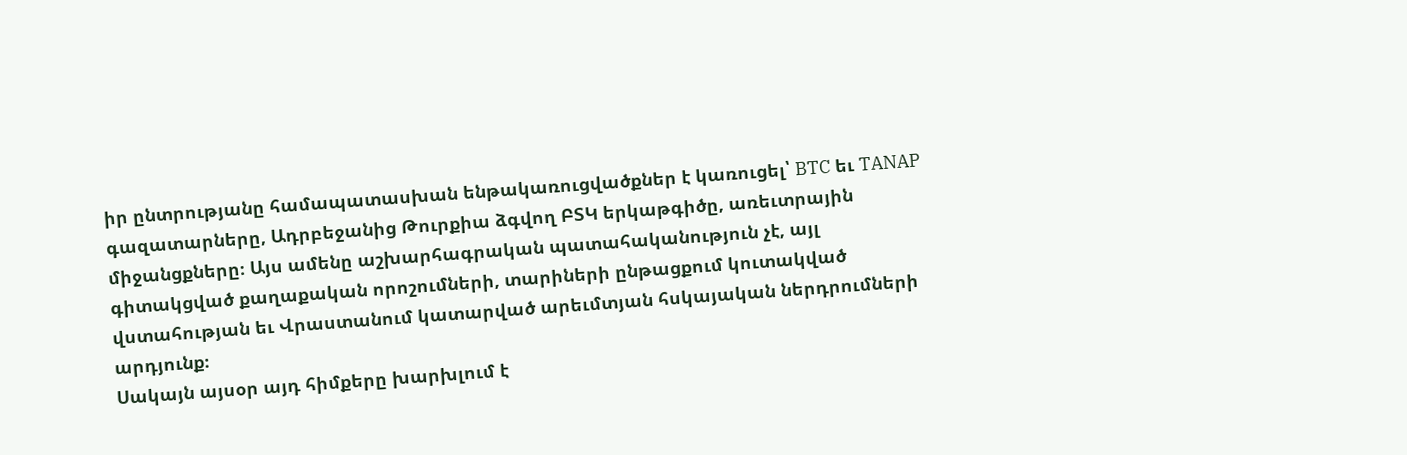իր ընտրությանը համապատասխան ենթակառուցվածքներ է կառուցել՝ BTC եւ TANAP գազատարները, Ադրբեջանից Թուրքիա ձգվող ԲՏԿ երկաթգիծը, առեւտրային միջանցքները։ Այս ամենը աշխարհագրական պատահականություն չէ, այլ գիտակցված քաղաքական որոշումների, տարիների ընթացքում կուտակված վստահության եւ Վրաստանում կատարված արեւմտյան հսկայական ներդրումների արդյունք։
Սակայն այսօր այդ հիմքերը խարխլում է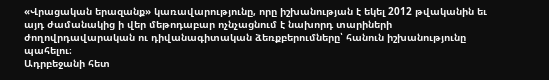«Վրացական երազանք» կառավարությունը, որը իշխանության է եկել 2012 թվականին եւ այդ ժամանակից ի վեր մեթոդաբար ոչնչացնում է նախորդ տարիների ժողովրդավարական ու դիվանագիտական ձեռքբերումները՝ հանուն իշխանությունը պահելու։
Ադրբեջանի հետ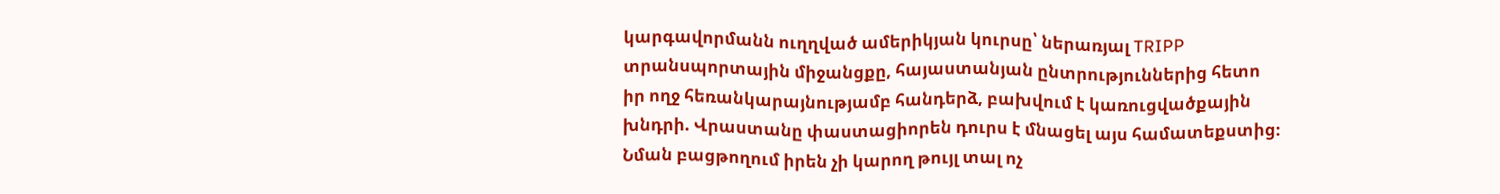կարգավորմանն ուղղված ամերիկյան կուրսը՝ ներառյալ TRIPP տրանսպորտային միջանցքը, հայաստանյան ընտրություններից հետո իր ողջ հեռանկարայնությամբ հանդերձ, բախվում է կառուցվածքային խնդրի. Վրաստանը փաստացիորեն դուրս է մնացել այս համատեքստից։ Նման բացթողում իրեն չի կարող թույլ տալ ոչ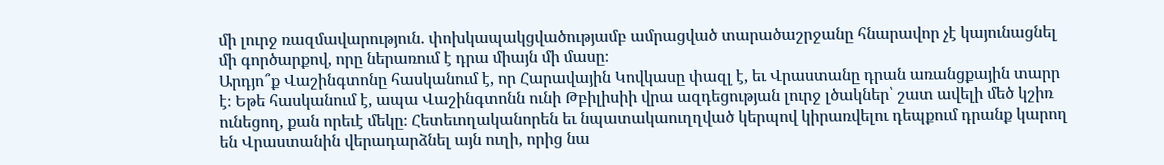մի լուրջ ռազմավարություն. փոխկապակցվածությամբ ամրացված տարածաշրջանը հնարավոր չէ կայունացնել մի գործարքով, որը ներառում է դրա միայն մի մասը։
Արդյո՞ք Վաշինգտոնը հասկանում է, որ Հարավային Կովկասը փազլ է, եւ Վրաստանը դրան առանցքային տարր է։ Եթե հասկանում է, ապա Վաշինգտոնն ունի Թբիլիսիի վրա ազդեցության լուրջ լծակներ՝ շատ ավելի մեծ կշիռ ունեցող, քան որեւէ մեկը։ Հետեւողականորեն եւ նպատակաուղղված կերպով կիրառվելու դեպքում դրանք կարող են Վրաստանին վերադարձնել այն ուղի, որից նա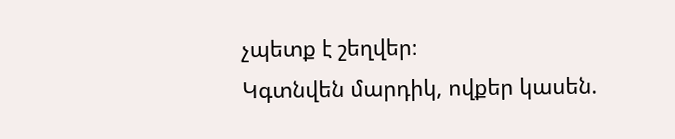չպետք է շեղվեր։
Կգտնվեն մարդիկ, ովքեր կասեն.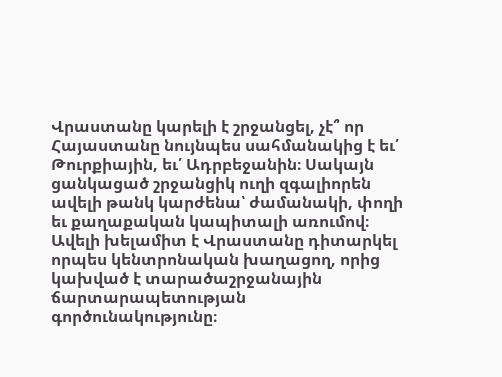Վրաստանը կարելի է շրջանցել, չէ՞ որ Հայաստանը նույնպես սահմանակից է եւ՛ Թուրքիային, եւ՛ Ադրբեջանին։ Սակայն ցանկացած շրջանցիկ ուղի զգալիորեն ավելի թանկ կարժենա՝ ժամանակի, փողի եւ քաղաքական կապիտալի առումով։ Ավելի խելամիտ է Վրաստանը դիտարկել որպես կենտրոնական խաղացող, որից կախված է տարածաշրջանային ճարտարապետության գործունակությունը։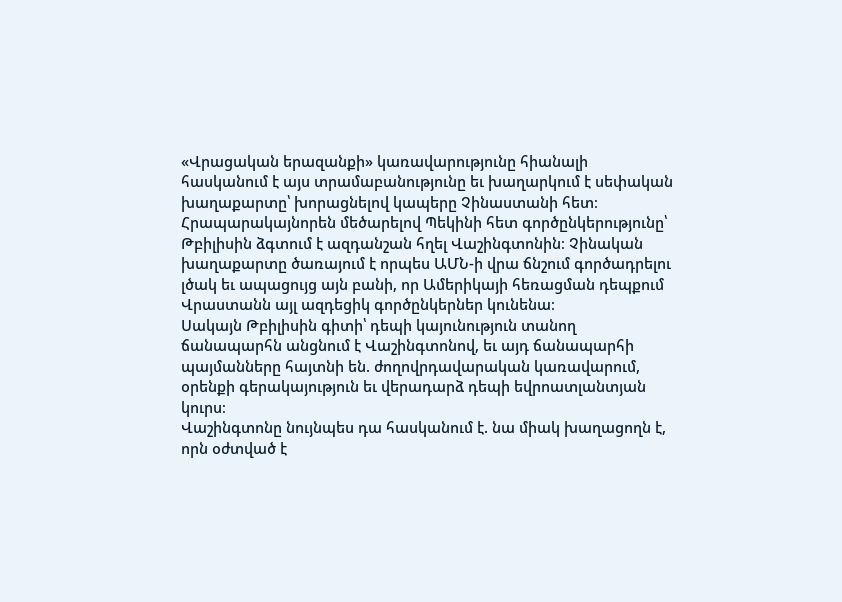«Վրացական երազանքի» կառավարությունը հիանալի հասկանում է այս տրամաբանությունը եւ խաղարկում է սեփական խաղաքարտը՝ խորացնելով կապերը Չինաստանի հետ։ Հրապարակայնորեն մեծարելով Պեկինի հետ գործընկերությունը՝ Թբիլիսին ձգտում է ազդանշան հղել Վաշինգտոնին։ Չինական խաղաքարտը ծառայում է որպես ԱՄՆ-ի վրա ճնշում գործադրելու լծակ եւ ապացույց այն բանի, որ Ամերիկայի հեռացման դեպքում Վրաստանն այլ ազդեցիկ գործընկերներ կունենա։
Սակայն Թբիլիսին գիտի՝ դեպի կայունություն տանող ճանապարհն անցնում է Վաշինգտոնով, եւ այդ ճանապարհի պայմանները հայտնի են. ժողովրդավարական կառավարում, օրենքի գերակայություն եւ վերադարձ դեպի եվրոատլանտյան կուրս։
Վաշինգտոնը նույնպես դա հասկանում է. նա միակ խաղացողն է, որն օժտված է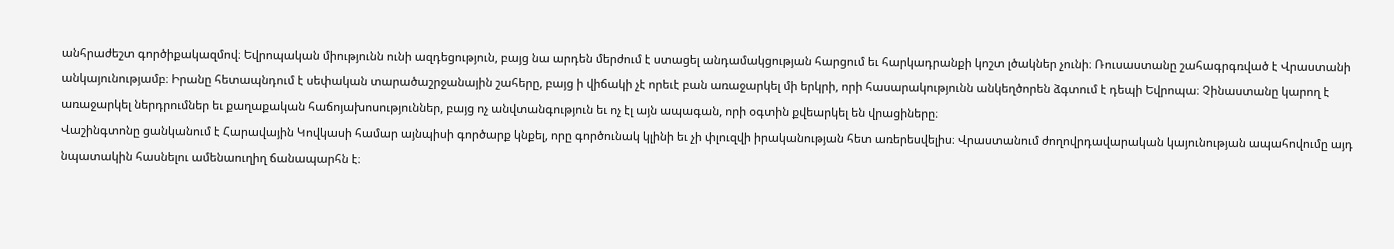անհրաժեշտ գործիքակազմով։ Եվրոպական միությունն ունի ազդեցություն, բայց նա արդեն մերժում է ստացել անդամակցության հարցում եւ հարկադրանքի կոշտ լծակներ չունի։ Ռուսաստանը շահագրգռված է Վրաստանի անկայունությամբ։ Իրանը հետապնդում է սեփական տարածաշրջանային շահերը, բայց ի վիճակի չէ որեւէ բան առաջարկել մի երկրի, որի հասարակությունն անկեղծորեն ձգտում է դեպի Եվրոպա։ Չինաստանը կարող է առաջարկել ներդրումներ եւ քաղաքական հաճոյախոսություններ, բայց ոչ անվտանգություն եւ ոչ էլ այն ապագան, որի օգտին քվեարկել են վրացիները։
Վաշինգտոնը ցանկանում է Հարավային Կովկասի համար այնպիսի գործարք կնքել, որը գործունակ կլինի եւ չի փլուզվի իրականության հետ առերեսվելիս։ Վրաստանում ժողովրդավարական կայունության ապահովումը այդ նպատակին հասնելու ամենաուղիղ ճանապարհն է։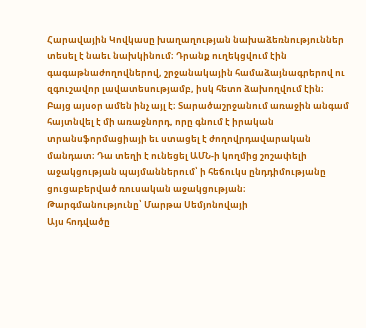Հարավային Կովկասը խաղաղության նախաձեռնություններ տեսել է նաեւ նախկինում։ Դրանք ուղեկցվում էին գագաթնաժողովներով, շրջանակային համաձայնագրերով ու զգուշավոր լավատեսությամբ, իսկ հետո ձախողվում էին։ Բայց այսօր ամեն ինչ այլ է։ Տարածաշրջանում առաջին անգամ հայտնվել է մի առաջնորդ, որը գնում է իրական տրանսֆորմացիայի եւ ստացել է ժողովրդավարական մանդատ։ Դա տեղի է ունեցել ԱՄՆ-ի կողմից շոշափելի աջակցության պայմաններում՝ ի հեճուկս ընդդիմությանը ցուցաբերված ռուսական աջակցության։
Թարգմանությունը՝ Մարթա Սեմյոնովայի
Այս հոդվածը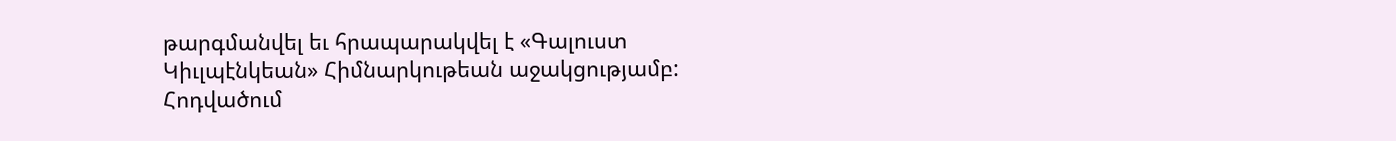թարգմանվել եւ հրապարակվել է «Գալուստ Կիւլպէնկեան» Հիմնարկութեան աջակցությամբ: Հոդվածում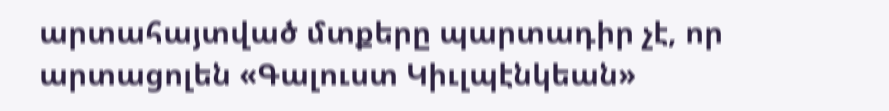արտահայտված մտքերը պարտադիր չէ, որ արտացոլեն «Գալուստ Կիւլպէնկեան»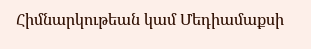Հիմնարկութեան կամ Մեդիամաքսի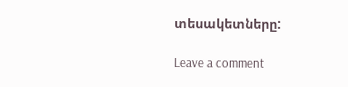տեսակետները:

Leave a comment